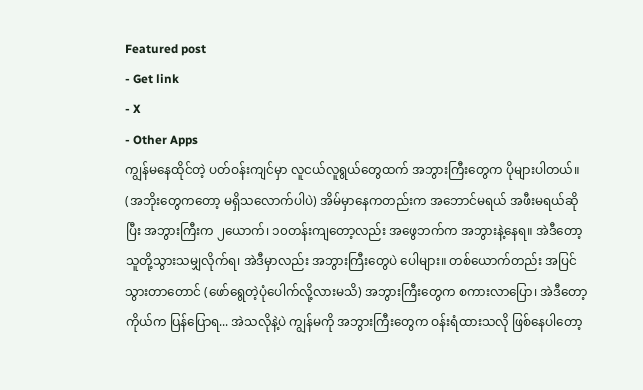Featured post
- Get link
- X
- Other Apps
ကျွန်မနေထိုင်တဲ့ ပတ်ဝန်းကျင်မှာ လူငယ်လူရွယ်တွေထက် အဘွားကြီးတွေက ပိုများပါတယ်။ (အဘိုးတွေကတော့ မရှိသလောက်ပါပဲ) အိမ်မှာနေကတည်းက အဘောင်မရယ် အဖီးမရယ်ဆိုပြီး အဘွားကြီးက ၂ယောက်၊ ၁၀တန်းကျတော့လည်း အဖွေဘက်က အဘွားနဲ့နေရ။ အဲဒီတော့ သူတို့သွားသမျှလိုက်ရ၊ အဲဒီမှာလည်း အဘွားကြီးတွေပဲ ပေါများ။ တစ်ယောက်တည်း အပြင်သွားတာတောင် (ဖော်ရွေတဲ့ပုံပေါက်လို့လားမသိ) အဘွားကြီးတွေက စကားလာပြော၊ အဲဒီတော့ ကိုယ်က ပြန်ပြောရ... အဲသလိုနဲ့ပဲ ကျွန်မကို အဘွားကြီးတွေက ဝန်းရံထားသလို ဖြစ်နေပါတော့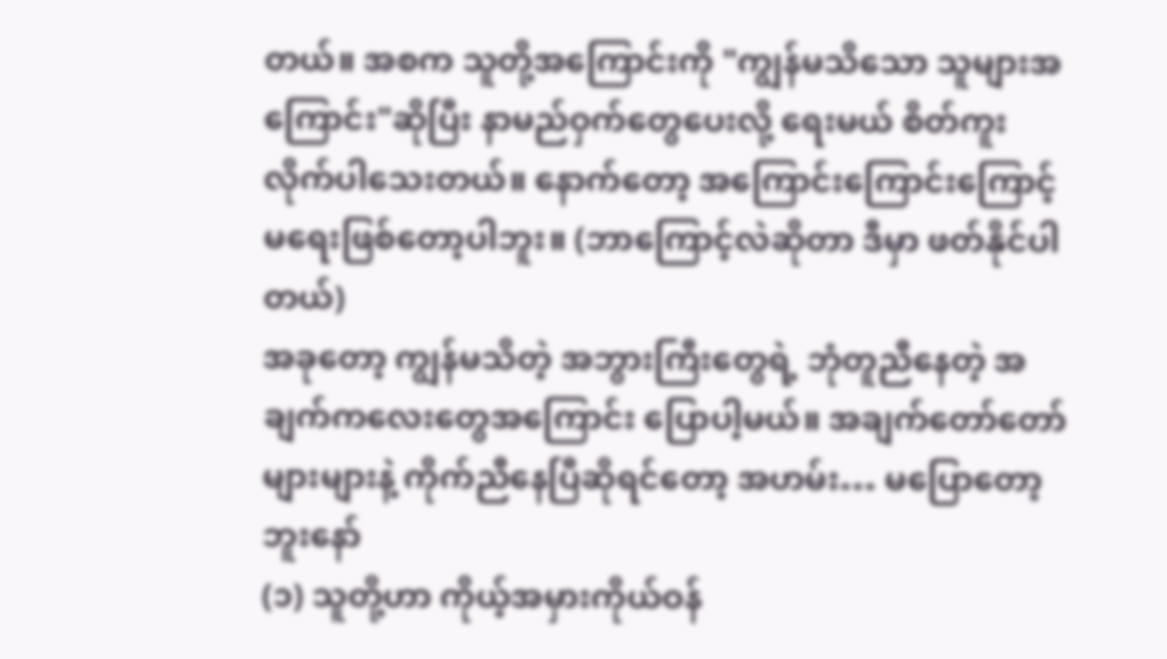တယ်။ အစက သူတို့အကြောင်းကို "ကျွန်မသိသော သူများအကြောင်း"ဆိုပြီး နာမည်ဝှက်တွေပေးလို့ ရေးမယ် စိတ်ကူးလိုက်ပါသေးတယ်။ နောက်တော့ အကြောင်းကြောင်းကြောင့် မရေးဖြစ်တော့ပါဘူး။ (ဘာကြောင့်လဲဆိုတာ ဒီမှာ ဖတ်နိုင်ပါတယ်)
အခုတော့ ကျွန်မသိတဲ့ အဘွားကြီးတွေရဲ့ ဘုံတူညီနေတဲ့ အချက်ကလေးတွေအကြောင်း ပြောပါ့မယ်။ အချက်တော်တော်များများနဲ့ ကိုက်ညီနေပြီဆိုရင်တော့ အဟမ်း… မပြောတော့ဘူးနော်
(၁) သူတို့ဟာ ကိုယ့်အမှားကိုယ်ဝန်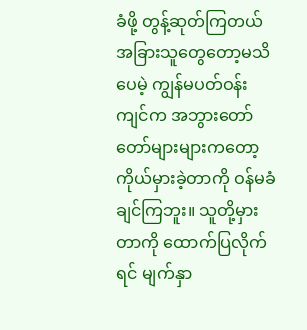ခံဖို့ တွန့်ဆုတ်ကြတယ်
အခြားသူတွေတော့မသိပေမဲ့ ကျွန်မပတ်ဝန်းကျင်က အဘွားတော်တော်များများကတော့ ကိုယ်မှားခဲ့တာကို ဝန်မခံချင်ကြဘူး။ သူတို့မှားတာကို ထောက်ပြလိုက်ရင် မျက်နှာ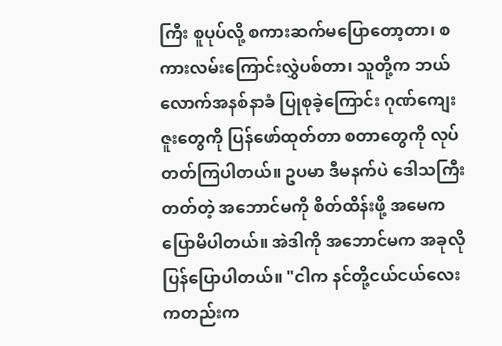ကြီး စူပုပ်လို့ စကားဆက်မပြောတော့တာ၊ စကားလမ်းကြောင်းလွှဲပစ်တာ၊ သူတို့က ဘယ်လောက်အနစ်နာခံ ပြုစုခဲ့ကြောင်း ဂုဏ်ကျေးဇူးတွေကို ပြန်ဖော်ထုတ်တာ စတာတွေကို လုပ်တတ်ကြပါတယ်။ ဥပမာ ဒီမနက်ပဲ ဒေါသကြီးတတ်တဲ့ အဘောင်မကို စိတ်ထိန်းဖို့ အမေက ပြောမိပါတယ်။ အဲဒါကို အဘောင်မက အခုလို ပြန်ပြောပါတယ်။ "ငါက နင်တို့ငယ်ငယ်လေးကတည်းက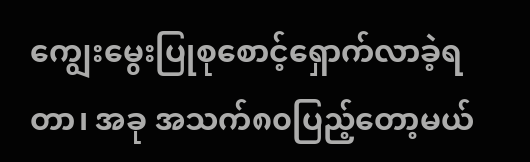ကျွေးမွေးပြုစုစောင့်ရှောက်လာခဲ့ရတာ၊ အခု အသက်၈၀ပြည့်တော့မယ်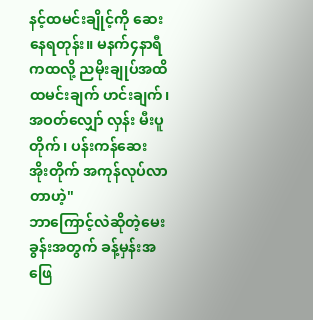နင့်ထမင်းချိုင့်ကို ဆေးနေရတုန်း။ မနက်၄နာရီကထလို့ ညမိုးချုပ်အထိ ထမင်းချက် ဟင်းချက်၊ အဝတ်လျှော် လှန်း မီးပူတိုက်၊ ပန်းကန်ဆေး အိုးတိုက် အကုန်လုပ်လာတာဟဲ့"
ဘာကြောင့်လဲဆိုတဲ့မေးခွန်းအတွက် ခန့်မှန်းအဖြေ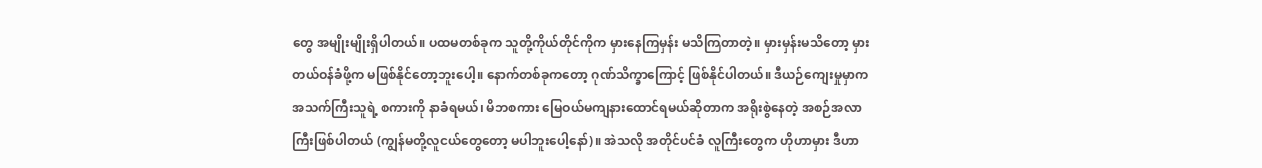တွေ အမျိုးမျိုးရှိပါတယ်။ ပထမတစ်ခုက သူတို့ကိုယ်တိုင်ကိုက မှားနေကြမှန်း မသိကြတာတဲ့။ မှားမှန်းမသိတော့ မှားတယ်ဝန်ခံဖို့က မဖြစ်နိုင်တော့ဘူးပေါ့။ နောက်တစ်ခုကတော့ ဂုဏ်သိက္ခာကြောင့် ဖြစ်နိုင်ပါတယ်။ ဒီယဉ်ကျေးမှုမှာက အသက်ကြီးသူရဲ့ စကားကို နာခံရမယ်၊ မိဘစကား မြေဝယ်မကျနားထောင်ရမယ်ဆိုတာက အရိုးစွဲနေတဲ့ အစဉ်အလာကြီးဖြစ်ပါတယ် (ကျွန်မတို့လူငယ်တွေတော့ မပါဘူးပေါ့နော်)။ အဲသလို အတိုင်ပင်ခံ လူကြီးတွေက ဟိုဟာမှား ဒီဟာ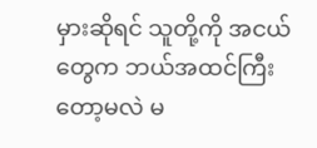မှားဆိုရင် သူတို့ကို အငယ်တွေက ဘယ်အထင်ကြီးတော့မလဲ မ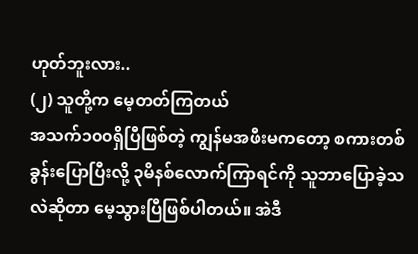ဟုတ်ဘူးလား..
(၂) သူတို့က မေ့တတ်ကြတယ်
အသက်၁၀၀ရှိပြီဖြစ်တဲ့ ကျွန်မအဖီးမကတော့ စကားတစ်ခွန်းပြောပြီးလို့ ၃မိနစ်လောက်ကြာရင်ကို သူဘာပြောခဲ့သလဲဆိုတာ မေ့သွားပြီဖြစ်ပါတယ်။ အဲဒီ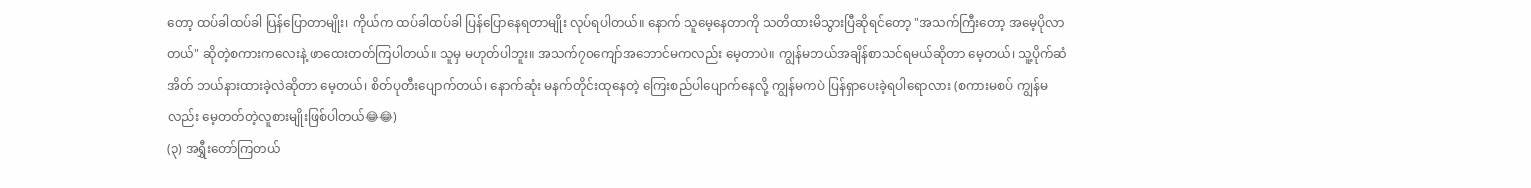တော့ ထပ်ခါထပ်ခါ ပြန်ပြောတာမျိုး၊ ကိုယ်က ထပ်ခါထပ်ခါ ပြန်ပြောနေရတာမျိုး လုပ်ရပါတယ်။ နောက် သူမေ့နေတာကို သတိထားမိသွားပြီဆိုရင်တော့ "အသက်ကြီးတော့ အမေ့ပိုလာတယ်" ဆိုတဲ့စကားကလေးနဲ့ ဖာထေးတတ်ကြပါတယ်။ သူမှ မဟုတ်ပါဘူး။ အသက်၇၀ကျော်အဘောင်မကလည်း မေ့တာပဲ။ ကျွန်မဘယ်အချိန်စာသင်ရမယ်ဆိုတာ မေ့တယ်၊ သူ့ပိုက်ဆံအိတ် ဘယ်နားထားခဲ့လဲဆိုတာ မေ့တယ်၊ စိတ်ပုတီးပျောက်တယ်၊ နောက်ဆုံး မနက်တိုင်းထုနေတဲ့ ကြေးစည်ပါပျောက်နေလို့ ကျွန်မကပဲ ပြန်ရှာပေးခဲ့ရပါရောလား (စကားမစပ် ကျွန်မလည်း မေ့တတ်တဲ့လူစားမျိုးဖြစ်ပါတယ်😂😂)
(၃) အရွှီးတော်ကြတယ်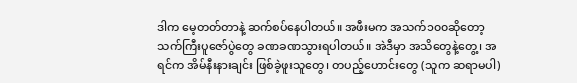ဒါက မေ့တတ်တာနဲ့ ဆက်စပ်နေပါတယ်။ အဖီးမက အသက်၁၀၀ဆိုတော့ သက်ကြီးပူဇော်ပွဲတွေ ခဏခဏသွားရပါတယ်။ အဲဒီမှာ အသိတွေနဲ့တွေ့၊ အရင်က အိမ်နီးနားချင်း ဖြစ်ခဲ့ဖူးသူတွေ၊ တပည့်ဟောင်းတွေ (သူက ဆရာမပါ)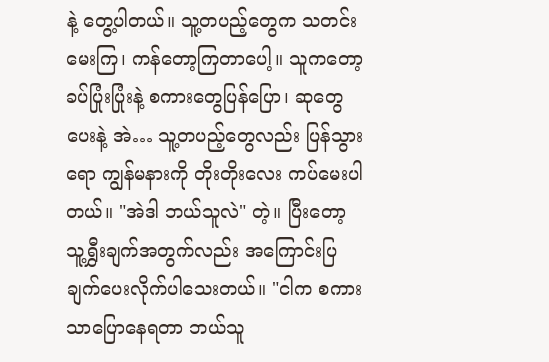နဲ့ တွေ့ပါတယ်။ သူ့တပည့်တွေက သတင်းမေးကြ၊ ကန်တော့ကြတာပေါ့။ သူကတော့ ခပ်ပြုံးပြုံးနဲ့ စကားတွေပြန်ပြော၊ ဆုတွေပေးနဲ့ အဲ… သူ့တပည့်တွေလည်း ပြန်သွားရော ကျွန်မနားကို တိုးတိုးလေး ကပ်မေးပါတယ်။ "အဲဒါ ဘယ်သူလဲ" တဲ့။ ပြီးတော့ သူ့ရွှီးချက်အတွက်လည်း အကြောင်းပြချက်ပေးလိုက်ပါသေးတယ်။ "ငါက စကားသာပြောနေရတာ ဘယ်သူ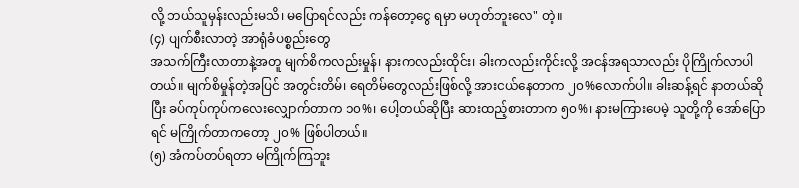လို့ ဘယ်သူမှန်းလည်းမသိ၊ မပြောရင်လည်း ကန်တော့ငွေ ရမှာ မဟုတ်ဘူးလေ" တဲ့။
(၄) ပျက်စီးလာတဲ့ အာရုံခံပစ္စည်းတွေ
အသက်ကြီးလာတာနဲ့အတူ မျက်စိကလည်းမှုန်၊ နားကလည်းထိုင်း၊ ခါးကလည်းကိုင်းလို့ အငန်အရသာလည်း ပိုကြိုက်လာပါတယ်။ မျက်စိမှုန်တဲ့အပြင် အတွင်းတိမ်၊ ရေတိမ်တွေလည်းဖြစ်လို့ အားငယ်နေတာက ၂၀%လောက်ပါ။ ခါးဆန့်ရင် နာတယ်ဆိုပြီး ခပ်ကုပ်ကုပ်ကလေးလျှောက်တာက ၁၀%၊ ပေါ့တယ်ဆိုပြီး ဆားထည့်စားတာက ၅၀%၊ နားမကြားပေမဲ့ သူတို့ကို အော်ပြောရင် မကြိုက်တာကတော့ ၂၀% ဖြစ်ပါတယ်။
(၅) အံကပ်တပ်ရတာ မကြိုက်ကြဘူး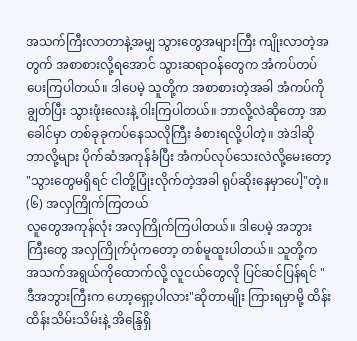အသက်ကြီးလာတာနဲ့အမျှ သွားတွေအများကြီး ကျိုးလာတဲ့အတွက် အစာစားလို့ရအောင် သွားဆရာဝန်တွေက အံကပ်တပ်ပေးကြပါတယ်။ ဒါပေမဲ့ သူတို့က အစာစားတဲ့အခါ အံကပ်ကိုချွတ်ပြီး သွားဖုံးလေးနဲ့ ဝါးကြပါတယ်။ ဘာလို့လဲဆိုတော့ အာခေါင်မှာ တစ်ခုခုကပ်နေသလိုကြီး ခံစားရလို့ပါတဲ့။ အဲဒါဆို ဘာလို့များ ပိုက်ဆံအကုန်ခံပြီး အံကပ်လုပ်သေးလဲလို့မေးတော့ "သွားတွေမရှိရင် ငါတို့ပြုံးလိုက်တဲ့အခါ ရုပ်ဆိုးနေမှာပေါ့"တဲ့။
(၆) အလှကြိုက်ကြတယ်
လူတွေအကုန်လုံး အလှကြိုက်ကြပါတယ်။ ဒါပေမဲ့ အဘွားကြီးတွေ အလှကြိုက်ပုံကတော့ တစ်မူထူးပါတယ်။ သူတို့က အသက်အရွယ်ကိုထောက်လို့ လူငယ်တွေလို ပြင်ဆင်ပြန်ရင် "ဒီအဘွားကြီးက ဟော့ရှော့ပါလား"ဆိုတာမျိုး ကြားရမှာမို့ ထိန်းထိန်းသိမ်းသိမ်းနဲ့ အိန္ဒြေရှိ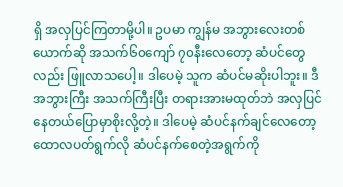ရှိ အလှပြင်ကြတာမို့ပါ။ ဥပမာ ကျွန်မ အဘွားလေးတစ်ယောက်ဆို အသက်၆၀ကျော် ၇၀နီးလေတော့ ဆံပင်တွေလည်း ဖြူလာသပေါ့။ ဒါပေမဲ့ သူက ဆံပင်မဆိုးပါဘူး။ ဒီအဘွားကြီး အသက်ကြီးပြီး တရားအားမထုတ်ဘဲ အလှပြင်နေတယ်ပြောမှာစိုးလို့တဲ့။ ဒါပေမဲ့ ဆံပင်နက်ချင်လေတော့ ထောလပတ်ရွက်လို ဆံပင်နက်စေတဲ့အရွက်ကို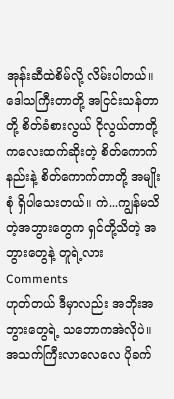အုန်းဆီထဲစိမ်လို့ လိမ်းပါတယ်။
ဒေါသကြီးတာတို့ အငြင်းသန်တာတို့ စိတ်ခံစားလွယ် ငိုလွယ်တာတို့ ကလေးထက်ဆိုးတဲ့ စိတ်ကောက်နည်းနဲ့ စိတ်ကောက်တာတို့ အမျိုးစုံ ရှိပါသေးတယ်။ ကဲ...ကျွန်မသိတဲ့အဘွားတွေက ရှင်တို့သိတဲ့ အဘွားတွေနဲ့ တူရဲ့လား
Comments
ဟုတ်တယ် ဒီမှာလည်း အဘိုးအဘွားတွေရဲ့ သဘောကအဲလိုပဲ။ အသက်ကြီးလာလေလေ ပိုခက်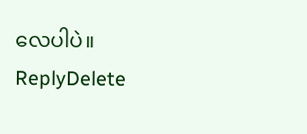လေပါပဲ။
ReplyDelete